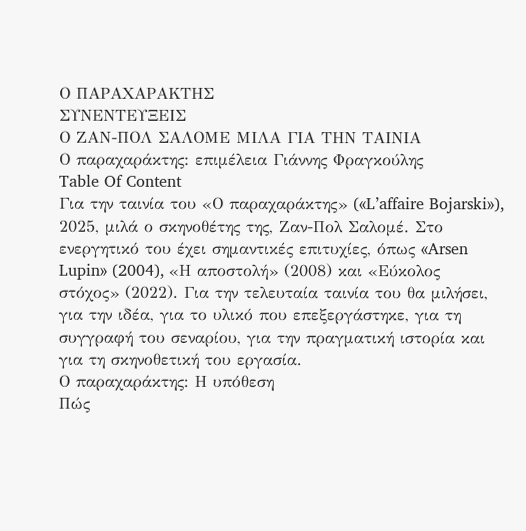Ο ΠΑΡΑΧΑΡΑΚΤΗΣ
ΣΥΝΕΝΤΕΥΞΕΙΣ
Ο ΖΑΝ-ΠΟΛ ΣΑΛΟΜΕ ΜΙΛΑ ΓΙΑ ΤΗΝ ΤΑΙΝΙΑ
Ο παραχαράκτης: επιμέλεια Γιάννης Φραγκούλης
Table Of Content
Για την ταινία του «Ο παραχαράκτης» («L’affaire Bojarski»), 2025, μιλά ο σκηνοθέτης της, Ζαν-Πολ Σαλομέ. Στο ενεργητικό του έχει σημαντικές επιτυχίες, όπως «Arsen Lupin» (2004), «Η αποστολή» (2008) και «Εύκολος στόχος» (2022). Για την τελευταία ταινία του θα μιλήσει, για την ιδέα, για το υλικό που επεξεργάστηκε, για τη συγγραφή του σεναρίου, για την πραγματική ιστορία και για τη σκηνοθετική του εργασία.
Ο παραχαράκτης: Η υπόθεση
Πώς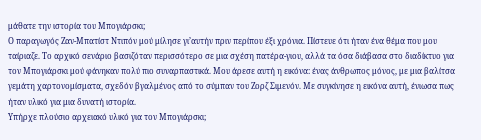μάθατε την ιστορία του Μπογιάρσκι;
Ο παραγωγός Ζαν-Μπατίστ Ντιπόν μού μίλησε γι’αυτήν πριν περίπου έξι χρόνια. Πίστευε ότι ήταν ένα θέμα που μου ταίριαζε. Το αρχικό σενάριο βασιζόταν περισσότερο σε μια σχέση πατέρα-γιου, αλλά τα όσα διάβασα στο διαδίκτυο για τον Μπογιάρσκι μού φάνηκαν πολύ πιο συναρπαστικά. Μου άρεσε αυτή η εικόνα: ένας άνθρωπος μόνος, με μια βαλίτσα γεμάτη χαρτονομίσματα, σχεδόν βγαλμένος από το σύμπαν του Ζορζ Σιμενόν. Με συγκίνησε η εικόνα αυτή, ένιωσα πως ήταν υλικό για μια δυνατή ιστορία.
Υπήρχε πλούσιο αρχειακό υλικό για τον Μπογιάρσκι;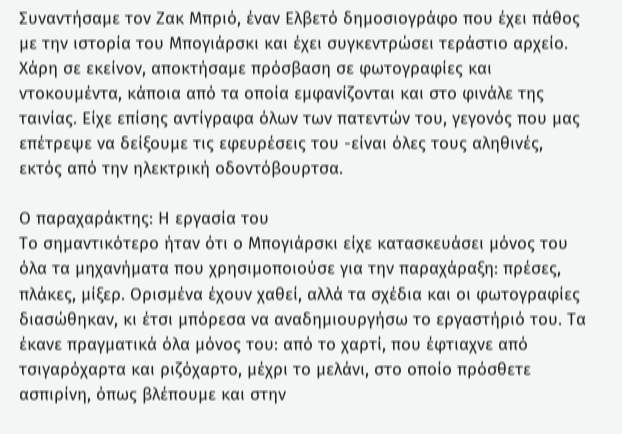Συναντήσαμε τον Ζακ Μπριό, έναν Ελβετό δημοσιογράφο που έχει πάθος με την ιστορία του Μπογιάρσκι και έχει συγκεντρώσει τεράστιο αρχείο. Χάρη σε εκείνον, αποκτήσαμε πρόσβαση σε φωτογραφίες και ντοκουμέντα, κάποια από τα οποία εμφανίζονται και στο φινάλε της ταινίας. Είχε επίσης αντίγραφα όλων των πατεντών του, γεγονός που μας επέτρεψε να δείξουμε τις εφευρέσεις του -είναι όλες τους αληθινές, εκτός από την ηλεκτρική οδοντόβουρτσα.

Ο παραχαράκτης: Η εργασία του
Το σημαντικότερο ήταν ότι ο Μπογιάρσκι είχε κατασκευάσει μόνος του όλα τα μηχανήματα που χρησιμοποιούσε για την παραχάραξη: πρέσες, πλάκες, μίξερ. Ορισμένα έχουν χαθεί, αλλά τα σχέδια και οι φωτογραφίες διασώθηκαν, κι έτσι μπόρεσα να αναδημιουργήσω το εργαστήριό του. Τα έκανε πραγματικά όλα μόνος του: από το χαρτί, που έφτιαχνε από τσιγαρόχαρτα και ριζόχαρτο, μέχρι το μελάνι, στο οποίο πρόσθετε ασπιρίνη, όπως βλέπουμε και στην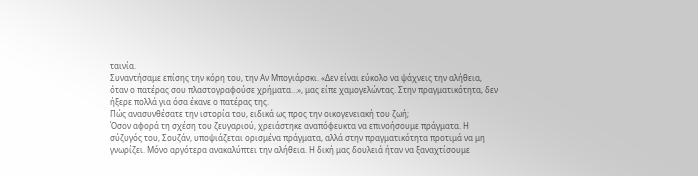ταινία.
Συναντήσαμε επίσης την κόρη του, την Αν Μπογιάρσκι. «Δεν είναι εύκολο να ψάχνεις την αλήθεια, όταν ο πατέρας σου πλαστογραφούσε χρήματα…», μας είπε χαμογελώντας. Στην πραγματικότητα, δεν ήξερε πολλά για όσα έκανε ο πατέρας της.
Πώς ανασυνθέσατε την ιστορία του, ειδικά ως προς την οικογενειακή του ζωή;
Όσον αφορά τη σχέση του ζευγαριού, χρειάστηκε αναπόφευκτα να επινοήσουμε πράγματα. Η σύζυγός του, Σουζάν, υποψιάζεται ορισμένα πράγματα, αλλά στην πραγματικότητα προτιμά να μη γνωρίζει. Μόνο αργότερα ανακαλύπτει την αλήθεια. Η δική μας δουλειά ήταν να ξαναχτίσουμε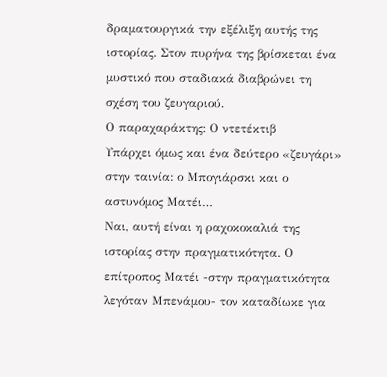δραματουργικά την εξέλιξη αυτής της ιστορίας. Στον πυρήνα της βρίσκεται ένα μυστικό που σταδιακά διαβρώνει τη σχέση του ζευγαριού.
Ο παραχαράκτης: Ο ντετέκτιβ
Υπάρχει όμως και ένα δεύτερο «ζευγάρι» στην ταινία: ο Μπογιάρσκι και ο αστυνόμος Ματέι…
Ναι, αυτή είναι η ραχοκοκαλιά της ιστορίας στην πραγματικότητα. Ο επίτροπος Ματέι -στην πραγματικότητα λεγόταν Μπενάμου- τον καταδίωκε για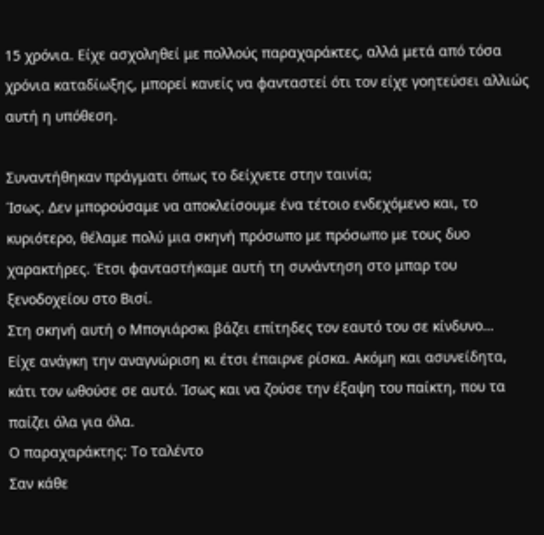15 χρόνια. Είχε ασχοληθεί με πολλούς παραχαράκτες, αλλά μετά από τόσα χρόνια καταδίωξης, μπορεί κανείς να φανταστεί ότι τον είχε γοητεύσει αλλιώς αυτή η υπόθεση.

Συναντήθηκαν πράγματι όπως το δείχνετε στην ταινία;
Ίσως. Δεν μπορούσαμε να αποκλείσουμε ένα τέτοιο ενδεχόμενο και, το κυριότερο, θέλαμε πολύ μια σκηνή πρόσωπο με πρόσωπο με τους δυο χαρακτήρες. Έτσι φανταστήκαμε αυτή τη συνάντηση στο μπαρ του ξενοδοχείου στο Βισί.
Στη σκηνή αυτή ο Μπογιάρσκι βάζει επίτηδες τον εαυτό του σε κίνδυνο…
Είχε ανάγκη την αναγνώριση κι έτσι έπαιρνε ρίσκα. Ακόμη και ασυνείδητα, κάτι τον ωθούσε σε αυτό. Ίσως και να ζούσε την έξαψη του παίκτη, που τα παίζει όλα για όλα.
Ο παραχαράκτης: Το ταλέντο
Σαν κάθε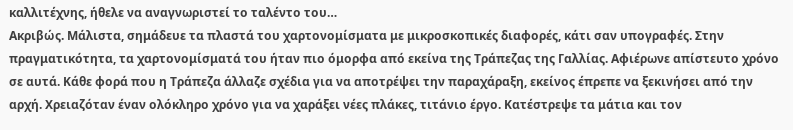καλλιτέχνης, ήθελε να αναγνωριστεί το ταλέντο του…
Ακριβώς. Μάλιστα, σημάδευε τα πλαστά του χαρτονομίσματα με μικροσκοπικές διαφορές, κάτι σαν υπογραφές. Στην πραγματικότητα, τα χαρτονομίσματά του ήταν πιο όμορφα από εκείνα της Τράπεζας της Γαλλίας. Αφιέρωνε απίστευτο χρόνο σε αυτά. Κάθε φορά που η Τράπεζα άλλαζε σχέδια για να αποτρέψει την παραχάραξη, εκείνος έπρεπε να ξεκινήσει από την αρχή. Χρειαζόταν έναν ολόκληρο χρόνο για να χαράξει νέες πλάκες, τιτάνιο έργο. Κατέστρεψε τα μάτια και τον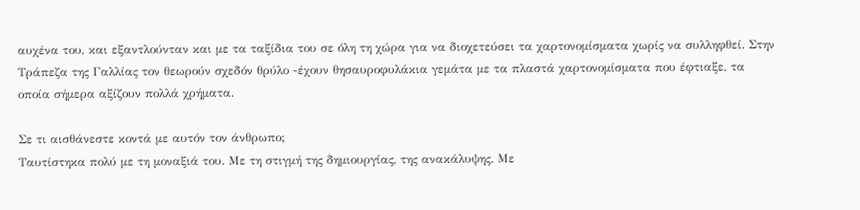αυχένα του, και εξαντλούνταν και με τα ταξίδια του σε όλη τη χώρα για να διοχετεύσει τα χαρτονομίσματα χωρίς να συλληφθεί. Στην Τράπεζα της Γαλλίας τον θεωρούν σχεδόν θρύλο -έχουν θησαυροφυλάκια γεμάτα με τα πλαστά χαρτονομίσματα που έφτιαξε, τα οποία σήμερα αξίζουν πολλά χρήματα.

Σε τι αισθάνεστε κοντά με αυτόν τον άνθρωπο;
Ταυτίστηκα πολύ με τη μοναξιά του. Με τη στιγμή της δημιουργίας, της ανακάλυψης. Με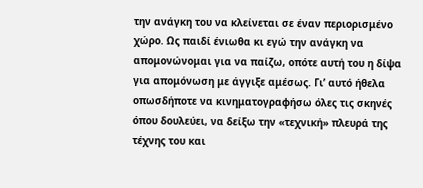την ανάγκη του να κλείνεται σε έναν περιορισμένο χώρο. Ως παιδί ένιωθα κι εγώ την ανάγκη να απομονώνομαι για να παίζω, οπότε αυτή του η δίψα για απομόνωση με άγγιξε αμέσως. Γι’ αυτό ήθελα οπωσδήποτε να κινηματογραφήσω όλες τις σκηνές όπου δουλεύει, να δείξω την «τεχνική» πλευρά της τέχνης του και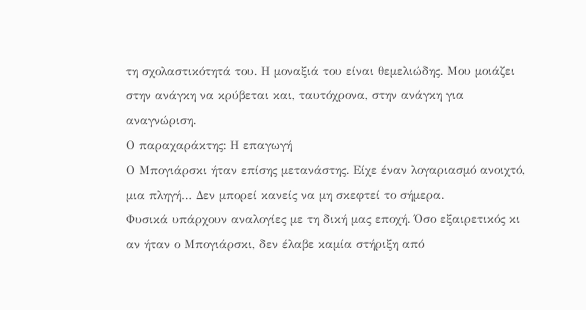τη σχολαστικότητά του. Η μοναξιά του είναι θεμελιώδης. Μου μοιάζει στην ανάγκη να κρύβεται και, ταυτόχρονα, στην ανάγκη για αναγνώριση.
Ο παραχαράκτης: Η επαγωγή
Ο Μπογιάρσκι ήταν επίσης μετανάστης. Είχε έναν λογαριασμό ανοιχτό, μια πληγή… Δεν μπορεί κανείς να μη σκεφτεί το σήμερα.
Φυσικά υπάρχουν αναλογίες με τη δική μας εποχή. Όσο εξαιρετικός κι αν ήταν ο Μπογιάρσκι, δεν έλαβε καμία στήριξη από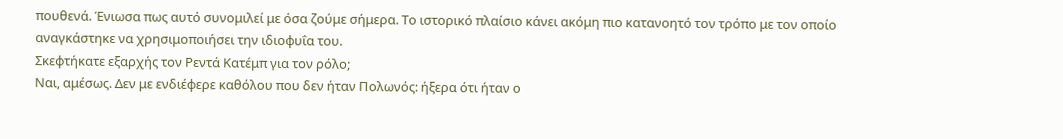πουθενά. Ένιωσα πως αυτό συνομιλεί με όσα ζούμε σήμερα. Το ιστορικό πλαίσιο κάνει ακόμη πιο κατανοητό τον τρόπο με τον οποίο αναγκάστηκε να χρησιμοποιήσει την ιδιοφυΐα του.
Σκεφτήκατε εξαρχής τον Ρεντά Κατέμπ για τον ρόλο;
Ναι, αμέσως. Δεν με ενδιέφερε καθόλου που δεν ήταν Πολωνός: ήξερα ότι ήταν ο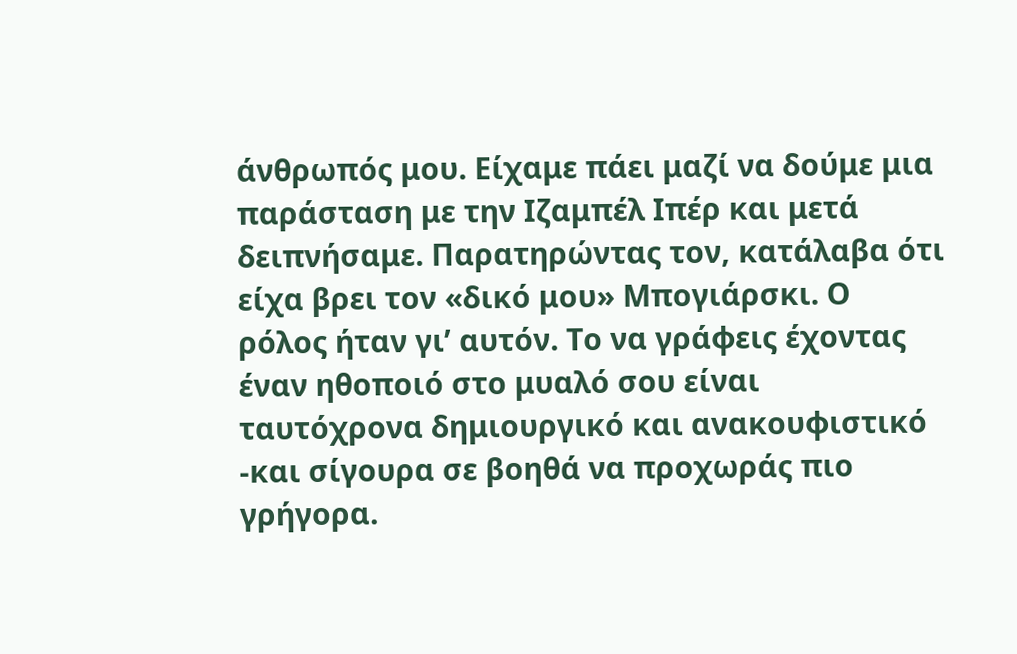άνθρωπός μου. Είχαμε πάει μαζί να δούμε μια παράσταση με την Ιζαμπέλ Ιπέρ και μετά δειπνήσαμε. Παρατηρώντας τον, κατάλαβα ότι είχα βρει τον «δικό μου» Μπογιάρσκι. Ο ρόλος ήταν γι’ αυτόν. Το να γράφεις έχοντας έναν ηθοποιό στο μυαλό σου είναι ταυτόχρονα δημιουργικό και ανακουφιστικό -και σίγουρα σε βοηθά να προχωράς πιο γρήγορα.